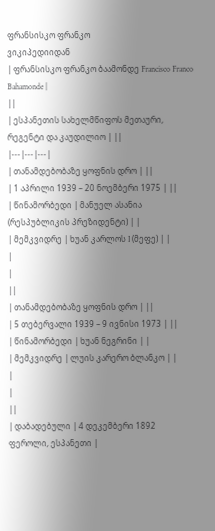ფრანსისკო ფრანკო
ვიკიპედიიდან
| ფრანსისკო ფრანკო ბაამონდე Francisco Franco Bahamonde |
||
| ესპანეთის სახელმწიფოს მეთაური, რეგენტი და კაუდილიო | ||
|---|---|---|
| თანამდებობაზე ყოფნის დრო | ||
| 1 აპრილი 1939 – 20 ნოემბერი 1975 | ||
| წინამორბედი | მანუელ ასანია (რესპუბლიკის პრეზიდენტი) | |
| მემკვიდრე | ხუან კარლოს I (მეფე) | |
|
|
||
| თანამდებობაზე ყოფნის დრო | ||
| 5 თებერვალი 1939 – 9 ივნისი 1973 | ||
| წინამორბედი | ხუან ნეგრინი | |
| მემკვიდრე | ლუის კარერო ბლანკო | |
|
|
||
| დაბადებული | 4 დეკემბერი 1892 ფეროლი, ესპანეთი |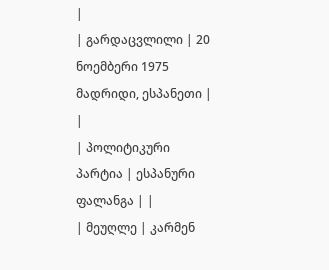|
| გარდაცვლილი | 20 ნოემბერი 1975 მადრიდი, ესპანეთი |
|
| პოლიტიკური პარტია | ესპანური ფალანგა | |
| მეუღლე | კარმენ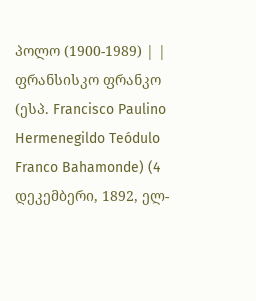პოლო (1900-1989) | |
ფრანსისკო ფრანკო (ესპ. Francisco Paulino Hermenegildo Teódulo Franco Bahamonde) (4 დეკემბერი, 1892, ელ-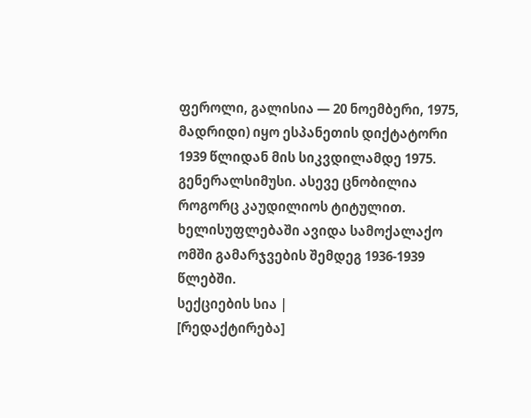ფეროლი, გალისია — 20 ნოემბერი, 1975, მადრიდი) იყო ესპანეთის დიქტატორი 1939 წლიდან მის სიკვდილამდე 1975. გენერალსიმუსი. ასევე ცნობილია როგორც კაუდილიოს ტიტულით. ხელისუფლებაში ავიდა სამოქალაქო ომში გამარჯვების შემდეგ 1936-1939 წლებში.
სექციების სია |
[რედაქტირება]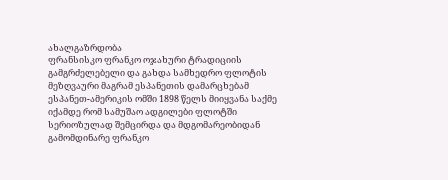ახალგაზრდობა
ფრანსისკო ფრანკო ოჯახური ტრადიციის გამგრძელებელი და გახდა სამხედრო ფლოტის მეზღვაური მაგრამ ესპანეთის დამარცხებამ ესპანეთ-ამერიკის ომში 1898 წელს მიიყვანა საქმე იქამდე რომ სამუშაო ადგილები ფლოტში სერიოზულად შემცირდა და მდგომარეობიდან გამომდინარე ფრანკო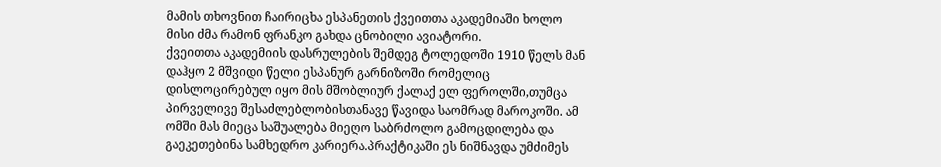მამის თხოვნით ჩაირიცხა ესპანეთის ქვეითთა აკადემიაში ხოლო მისი ძმა რამონ ფრანკო გახდა ცნობილი ავიატორი.
ქვეითთა აკადემიის დასრულების შემდეგ ტოლედოში 1910 წელს მან დაჰყო 2 მშვიდი წელი ესპანურ გარნიზოში რომელიც დისლოცირებულ იყო მის მშობლიურ ქალაქ ელ ფეროლში,თუმცა პირველივე შესაძლებლობისთანავე წავიდა საომრად მაროკოში. ამ ომში მას მიეცა საშუალება მიეღო საბრძოლო გამოცდილება და გაეკეთებინა სამხედრო კარიერა.პრაქტიკაში ეს ნიშნავდა უმძიმეს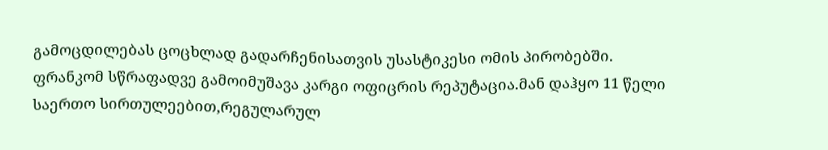გამოცდილებას ცოცხლად გადარჩენისათვის უსასტიკესი ომის პირობებში.
ფრანკომ სწრაფადვე გამოიმუშავა კარგი ოფიცრის რეპუტაცია.მან დაჰყო 11 წელი საერთო სირთულეებით,რეგულარულ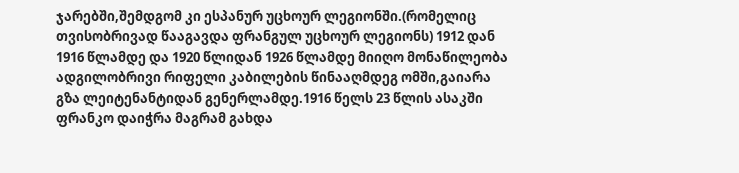ჯარებში,შემდგომ კი ესპანურ უცხოურ ლეგიონში.(რომელიც თვისობრივად წააგავდა ფრანგულ უცხოურ ლეგიონს) 1912 დან 1916 წლამდე და 1920 წლიდან 1926 წლამდე მიიღო მონაწილეობა ადგილობრივი რიფელი კაბილების წინააღმდეგ ომში,გაიარა გზა ლეიტენანტიდან გენერლამდე.1916 წელს 23 წლის ასაკში ფრანკო დაიჭრა მაგრამ გახდა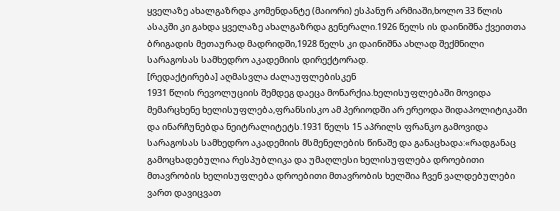ყველაზე ახალგაზრდა კომენდანტე (მაიორი) ესპანურ არმიაში,ხოლო 33 წლის ასაკში კი გახდა ყველაზე ახალგაზრდა გენერალი.1926 წელს ის დაინიშნა ქვეითთა ბრიგადის მეთაურად მადრიდში,1928 წელს კი დაინიშნა ახლად შექმნილი სარაგოსას სამხედრო აკადემიის დირექტორად.
[რედაქტირება] აღმასვლა ძალაუფლებისკენ
1931 წლის რევოლუციის შემდეგ დაეცა მონარქია.ხელისუფლებაში მოვიდა მემარცხენე ხელისუფლება,ფრანსისკო ამ პერიოდში არ ერეოდა შიდაპოლიტიკაში და ინარჩუნებდა ნეიტრალიტეტს.1931 წელს 15 აპრილს ფრანკო გამოვიდა სარაგოსას სამხედრო აკადემიის მსმენელების წინაშე და განაცხადა:«რადგანაც გამოცხადებულია რესპუბლიკა და უმაღლესი ხელისუფლება დროებითი მთავრობის ხელისუფლება დროებითი მთავრობის ხელშია ჩვენ ვალდებულები ვართ დავიცვათ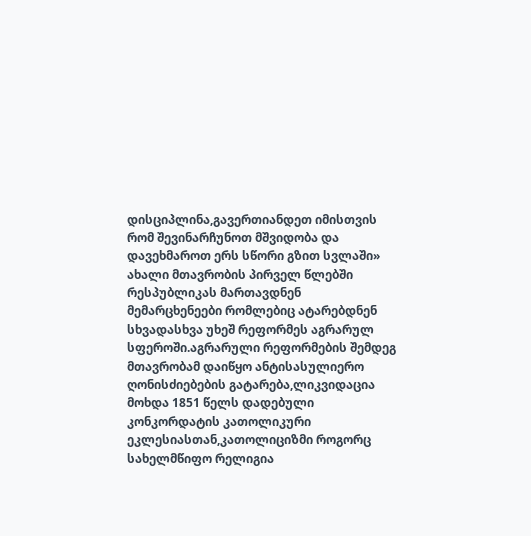დისციპლინა,გავერთიანდეთ იმისთვის რომ შევინარჩუნოთ მშვიდობა და დავეხმაროთ ერს სწორი გზით სვლაში»
ახალი მთავრობის პირველ წლებში რესპუბლიკას მართავდნენ მემარცხენეები რომლებიც ატარებდნენ სხვადასხვა უხეშ რეფორმეს აგრარულ სფეროში.აგრარული რეფორმების შემდეგ მთავრობამ დაიწყო ანტისასულიერო ღონისძიებების გატარება,ლიკვიდაცია მოხდა 1851 წელს დადებული კონკორდატის კათოლიკური ეკლესიასთან,კათოლიციზმი როგორც სახელმწიფო რელიგია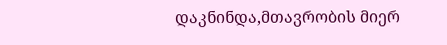დაკნინდა,მთავრობის მიერ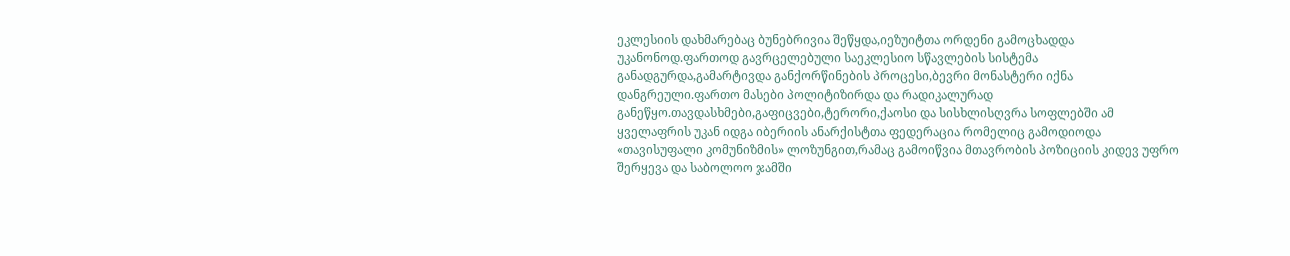ეკლესიის დახმარებაც ბუნებრივია შეწყდა,იეზუიტთა ორდენი გამოცხადდა უკანონოდ.ფართოდ გავრცელებული საეკლესიო სწავლების სისტემა განადგურდა,გამარტივდა განქორწინების პროცესი,ბევრი მონასტერი იქნა დანგრეული.ფართო მასები პოლიტიზირდა და რადიკალურად განეწყო.თავდასხმები,გაფიცვები,ტერორი,ქაოსი და სისხლისღვრა სოფლებში ამ ყველაფრის უკან იდგა იბერიის ანარქისტთა ფედერაცია რომელიც გამოდიოდა «თავისუფალი კომუნიზმის» ლოზუნგით,რამაც გამოიწვია მთავრობის პოზიციის კიდევ უფრო შერყევა და საბოლოო ჯამში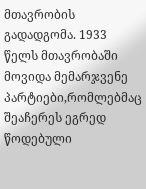მთავრობის გადადგომა. 1933 წელს მთავრობაში მოვიდა მემარჯვენე პარტიები,რომლებმაც შეაჩერეს ეგრედ წოდებული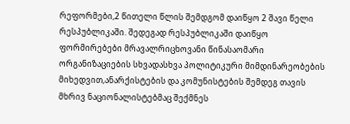რეფორმები,2 წითელი წლის შემდგომ დაიწყო 2 შავი წელი რესპუბლიკაში. შედეგად რესპუბლიკაში დაიწყო ფორმირებები მრავალრიცხოვანი წინასაომარი ორგანიზაციების სხვადასხვა პოლიტიკური მიმდინარეობების მიხედვით,ანარქისტების და კომუნისტების შემდეგ თავის მხრივ ნაციონალისტებმაც შექმნეს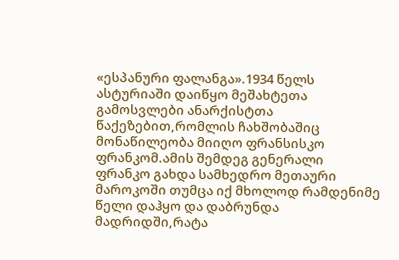«ესპანური ფალანგა».1934 წელს ასტურიაში დაიწყო მეშახტეთა გამოსვლები ანარქისტთა წაქეზებით,რომლის ჩახშობაშიც მონაწილეობა მიიღო ფრანსისკო ფრანკომ.ამის შემდეგ გენერალი ფრანკო გახდა სამხედრო მეთაური მაროკოში თუმცა იქ მხოლოდ რამდენიმე წელი დაჰყო და დაბრუნდა მადრიდში,რატა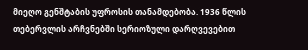მიეღო გენშტაბის უფროსის თანამდებობა. 1936 წლის თებერვლის არჩვნებში სერიოზული დარღვევებით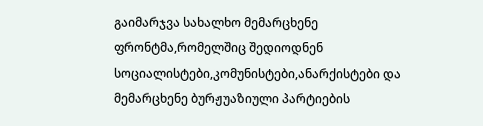გაიმარჯვა სახალხო მემარცხენე ფრონტმა,რომელშიც შედიოდნენ სოციალისტები,კომუნისტები,ანარქისტები და მემარცხენე ბურჟუაზიული პარტიების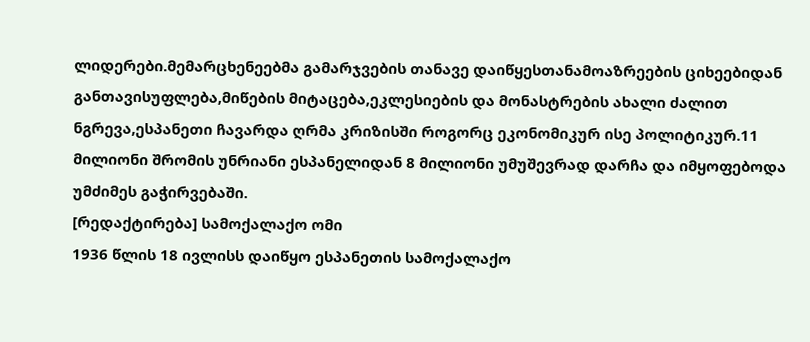ლიდერები.მემარცხენეებმა გამარჯვების თანავე დაიწყესთანამოაზრეების ციხეებიდან განთავისუფლება,მიწების მიტაცება,ეკლესიების და მონასტრების ახალი ძალით ნგრევა,ესპანეთი ჩავარდა ღრმა კრიზისში როგორც ეკონომიკურ ისე პოლიტიკურ.11 მილიონი შრომის უნრიანი ესპანელიდან 8 მილიონი უმუშევრად დარჩა და იმყოფებოდა უმძიმეს გაჭირვებაში.
[რედაქტირება] სამოქალაქო ომი
1936 წლის 18 ივლისს დაიწყო ესპანეთის სამოქალაქო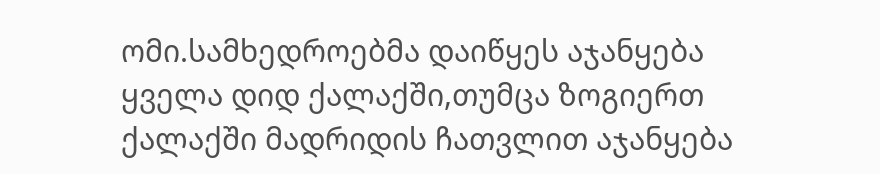ომი.სამხედროებმა დაიწყეს აჯანყება ყველა დიდ ქალაქში,თუმცა ზოგიერთ ქალაქში მადრიდის ჩათვლით აჯანყება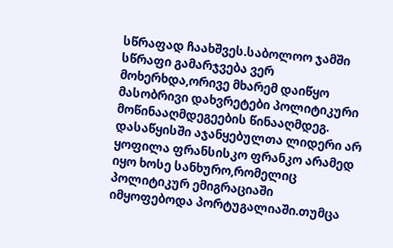სწრაფად ჩაახშვეს.საბოლოო ჯამში სწრაფი გამარჯვება ვერ მოხერხდა,ორივე მხარემ დაიწყო მასობრივი დახვრეტები პოლიტიკური მოწინააღმდეგეების წინააღმდეგ.
დასაწყისში აჯანყებულთა ლიდერი არ ყოფილა ფრანსისკო ფრანკო არამედ იყო ხოსე სანხურო,რომელიც პოლიტიკურ ემიგრაციაში იმყოფებოდა პორტუგალიაში.თუმცა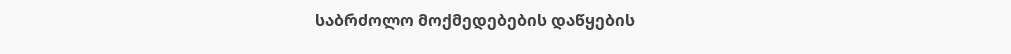საბრძოლო მოქმედებების დაწყების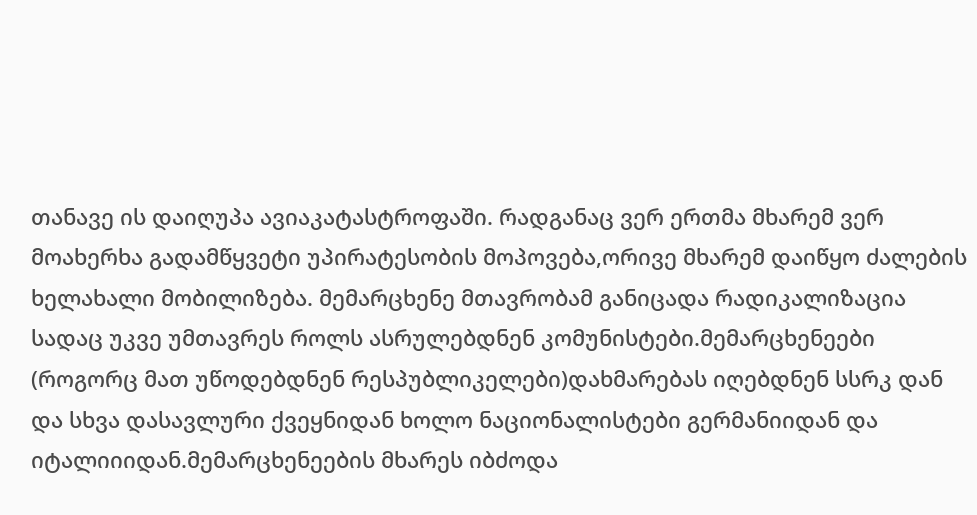თანავე ის დაიღუპა ავიაკატასტროფაში. რადგანაც ვერ ერთმა მხარემ ვერ მოახერხა გადამწყვეტი უპირატესობის მოპოვება,ორივე მხარემ დაიწყო ძალების ხელახალი მობილიზება. მემარცხენე მთავრობამ განიცადა რადიკალიზაცია სადაც უკვე უმთავრეს როლს ასრულებდნენ კომუნისტები.მემარცხენეები (როგორც მათ უწოდებდნენ რესპუბლიკელები)დახმარებას იღებდნენ სსრკ დან და სხვა დასავლური ქვეყნიდან ხოლო ნაციონალისტები გერმანიიდან და იტალიიიდან.მემარცხენეების მხარეს იბძოდა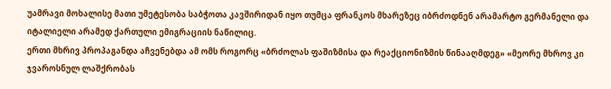უამრავი მოხალისე მათი უმეტესობა საბჭოთა კავშირიდან იყო თუმცა ფრანკოს მხარეზეც იბრძოდნენ არამარტო გერმანელი და იტალიელი არამედ ქართული ემიგრაციის ნაწილიც.
ერთი მხრივ პროპაგანდა აჩვენებდა ამ ომს როგორც «ბრძოლას ფაშიზმისა და რეაქციონიზმის წინააღმდეგ» «მეორე მხროვ კი ჯვაროსნულ ლაშქრობას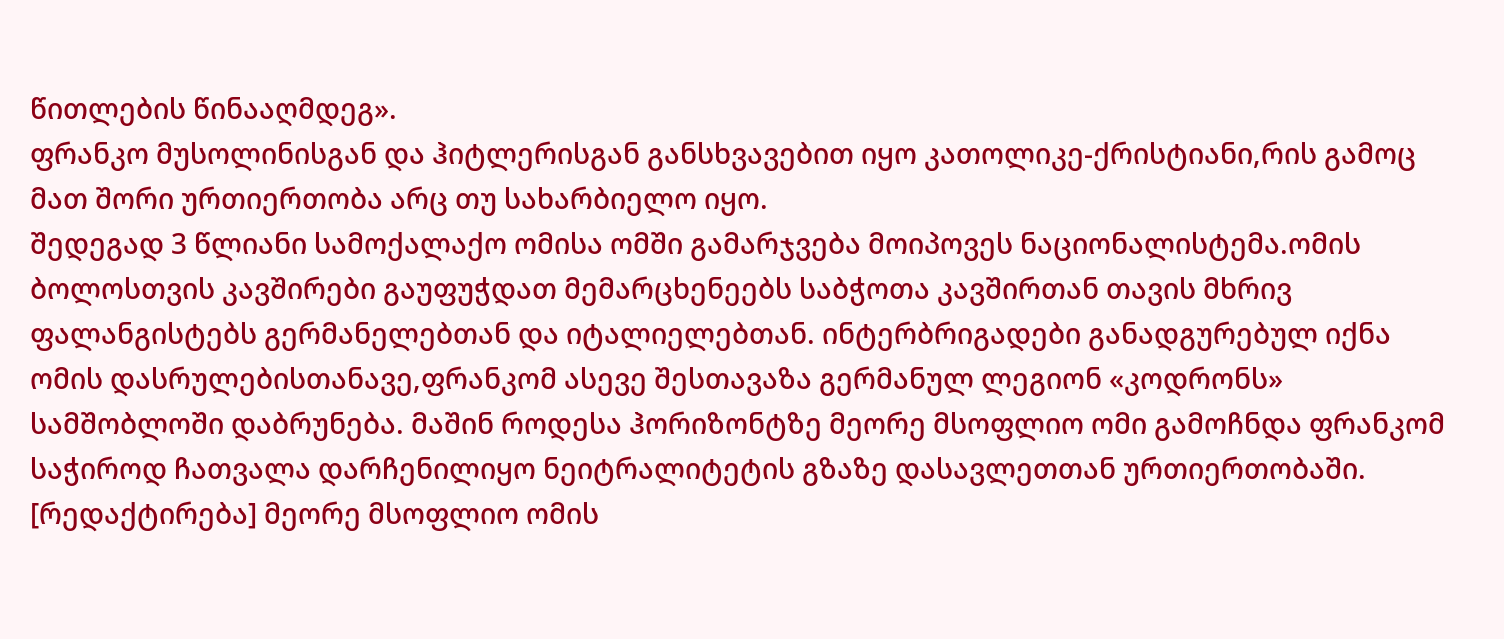წითლების წინააღმდეგ».
ფრანკო მუსოლინისგან და ჰიტლერისგან განსხვავებით იყო კათოლიკე-ქრისტიანი,რის გამოც მათ შორი ურთიერთობა არც თუ სახარბიელო იყო.
შედეგად 3 წლიანი სამოქალაქო ომისა ომში გამარჯვება მოიპოვეს ნაციონალისტემა.ომის ბოლოსთვის კავშირები გაუფუჭდათ მემარცხენეებს საბჭოთა კავშირთან თავის მხრივ ფალანგისტებს გერმანელებთან და იტალიელებთან. ინტერბრიგადები განადგურებულ იქნა ომის დასრულებისთანავე,ფრანკომ ასევე შესთავაზა გერმანულ ლეგიონ «კოდრონს» სამშობლოში დაბრუნება. მაშინ როდესა ჰორიზონტზე მეორე მსოფლიო ომი გამოჩნდა ფრანკომ საჭიროდ ჩათვალა დარჩენილიყო ნეიტრალიტეტის გზაზე დასავლეთთან ურთიერთობაში.
[რედაქტირება] მეორე მსოფლიო ომის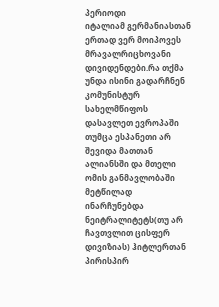პერიოდი
იტალიამ გერმანიასთან ერთად ვერ მოიპოვეს მრავალრიცხოვანი დივიდენდები.რა თქმა უნდა ისინი გადარჩნენ კომუნისტურ სახელმწიფოს დასავლეთ ევროპაში თუმცა ესპანეთი არ შევიდა მათთან ალიანსში და მთელი ომის განმავლობაში მეტწილად ინარჩუნებდა ნეიტრალიტეტს(თუ არ ჩავთვლით ცისფერ დივიზიას) ჰიტლერთან პირისპირ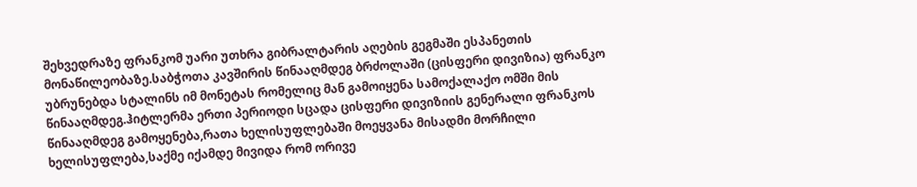შეხვედრაზე ფრანკომ უარი უთხრა გიბრალტარის აღების გეგმაში ესპანეთის მონაწილეობაზე.საბჭოთა კავშირის წინააღმდეგ ბრძოლაში (ცისფერი დივიზია) ფრანკო უბრუნებდა სტალინს იმ მონეტას რომელიც მან გამოიყენა სამოქალაქო ომში მის წინააღმდეგ.ჰიტლერმა ერთი პერიოდი სცადა ცისფერი დივიზიის გენერალი ფრანკოს წინააღმდეგ გამოყენება,რათა ხელისუფლებაში მოეყვანა მისადმი მორჩილი ხელისუფლება,საქმე იქამდე მივიდა რომ ორივე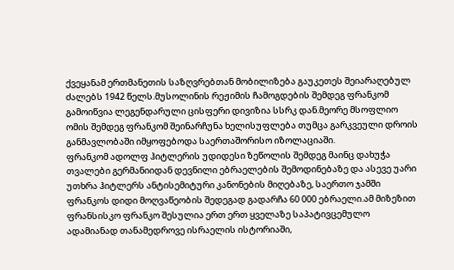ქვეყანამ ერთმანეთის საზღვრებთან მობილიზება გაუკეთეს შეიარაღებულ ძალებს 1942 წელს.მუსოლინის რეჟიმის ჩამოგდების შემდეგ ფრანკომ გამოიწვია ლეგენდარული ცისფერი დივიზია სსრკ დან.მეორე მსოფლიო ომის შემდეგ ფრანკომ შეინარჩუნა ხელისუფლება თუმცა გარკვეული დროის განმავლობაში იმყოფებოდა საერთაშორისო იზოლაციაში.
ფრანკომ ადოლფ ჰიტლერის უდიდესი ზეწოლის შემდეგ მაინც დახუჭა თვალები გერმანიიდან დევნილი ებრაელების შემოდინებაზე და ასევე უარი უთხრა ჰიტლერს ანტისემიტური კანონების მიღებაზე, საერთო ჯამში ფრანკოს დიდი მოღვაწეობის შედეგად გადარჩა 60 000 ებრაელი.ამ მიზეზით ფრანსისკო ფრანკო შესულია ერთ ერთ ყველაზე საპატივცემულო ადამიანად თანამედროვე ისრაელის ისტორიაში,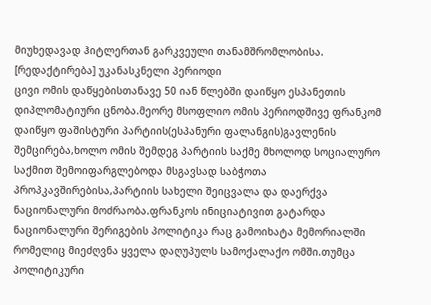მიუხედავად ჰიტლერთან გარკვეული თანამშრომლობისა.
[რედაქტირება] უკანასკნელი პერიოდი
ცივი ომის დაწყებისთანავე 50 იან წლებში დაიწყო ესპანეთის დიპლომატიური ცნობა.მეორე მსოფლიო ომის პერიოდშივე ფრანკომ დაიწყო ფაშისტური პარტიის(ესპანური ფალანგის)გავლენის შემცირება,ხოლო ომის შემდეგ პარტიის საქმე მხოლოდ სოციალურო საქმით შემოიფარგლებოდა მსგავსად საბჭოთა პროპკავშირებისა,პარტიის სახელი შეიცვალა და დაერქვა ნაციონალური მოძრაობა.ფრანკოს ინიციატივით გატარდა ნაციონალური შერიგების პოლიტიკა რაც გამოიხატა მემორიალში რომელიც მიეძღვნა ყველა დაღუპულს სამოქალაქო ომში.თუმცა პოლიტიკური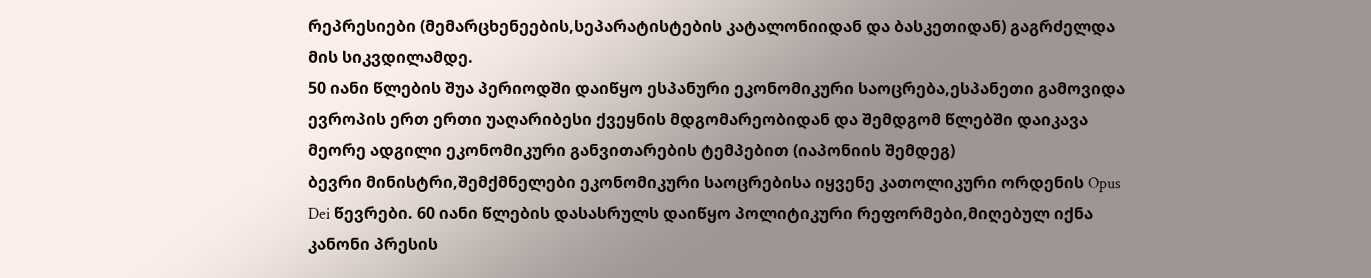რეპრესიები (მემარცხენეების,სეპარატისტების კატალონიიდან და ბასკეთიდან) გაგრძელდა მის სიკვდილამდე.
50 იანი წლების შუა პერიოდში დაიწყო ესპანური ეკონომიკური საოცრება,ესპანეთი გამოვიდა ევროპის ერთ ერთი უაღარიბესი ქვეყნის მდგომარეობიდან და შემდგომ წლებში დაიკავა მეორე ადგილი ეკონომიკური განვითარების ტემპებით (იაპონიის შემდეგ)
ბევრი მინისტრი,შემქმნელები ეკონომიკური საოცრებისა იყვენე კათოლიკური ორდენის Opus Dei წევრები. 60 იანი წლების დასასრულს დაიწყო პოლიტიკური რეფორმები,მიღებულ იქნა კანონი პრესის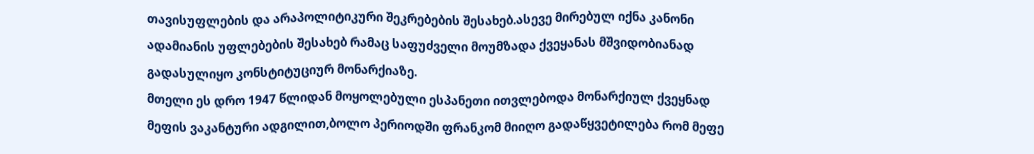თავისუფლების და არაპოლიტიკური შეკრებების შესახებ.ასევე მირებულ იქნა კანონი ადამიანის უფლებების შესახებ რამაც საფუძველი მოუმზადა ქვეყანას მშვიდობიანად გადასულიყო კონსტიტუციურ მონარქიაზე.
მთელი ეს დრო 1947 წლიდან მოყოლებული ესპანეთი ითვლებოდა მონარქიულ ქვეყნად მეფის ვაკანტური ადგილით,ბოლო პერიოდში ფრანკომ მიიღო გადაწყვეტილება რომ მეფე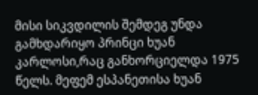მისი სიკვდილის შემდეგ უნდა გამხდარიყო პრინცი ხუან კარლოსი,რაც განხორციელდა 1975 წელს. მეფემ ესპანეთისა ხუან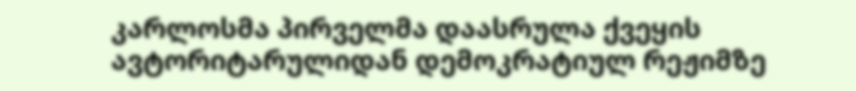კარლოსმა პირველმა დაასრულა ქვეყის ავტორიტარულიდან დემოკრატიულ რეჟიმზე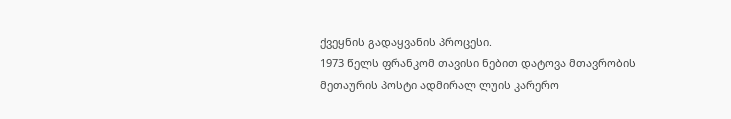ქვეყნის გადაყვანის პროცესი.
1973 წელს ფრანკომ თავისი ნებით დატოვა მთავრობის მეთაურის პოსტი ადმირალ ლუის კარერო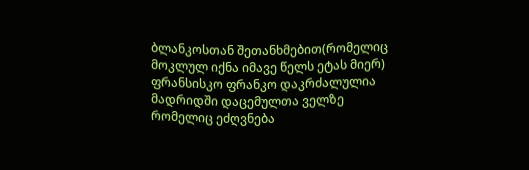ბლანკოსთან შეთანხმებით(რომელიც მოკლულ იქნა იმავე წელს ეტას მიერ)
ფრანსისკო ფრანკო დაკრძალულია მადრიდში დაცემულთა ველზე რომელიც ეძღვნება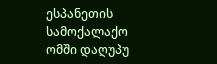ესპანეთის სამოქალაქო ომში დაღუპუ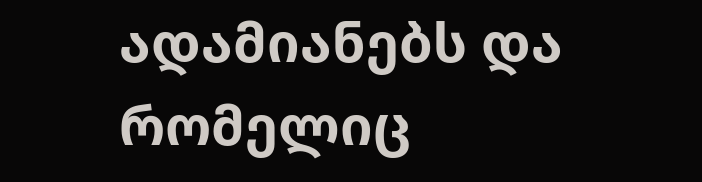ადამიანებს და რომელიც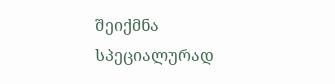შეიქმნა სპეციალურად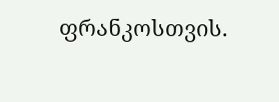ფრანკოსთვის.